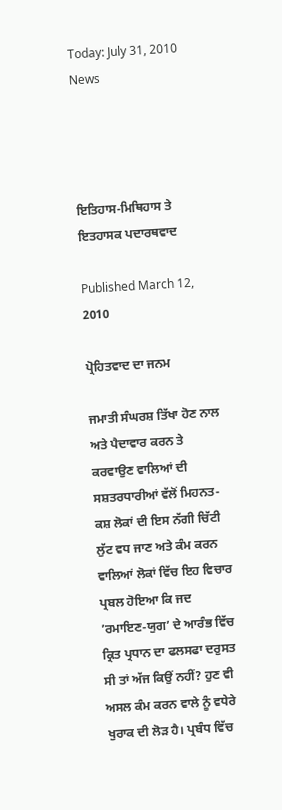Today: July 31, 2010
News




ਇਤਿਹਾਸ-ਮਿਥਿਹਾਸ ਤੇ ਇਤਹਾਸਕ ਪਦਾਰਥਵਾਦ

Published March 12, 2010

ਪ੍ਰੋਹਿਤਵਾਦ ਦਾ ਜਨਮ

ਜਮਾਤੀ ਸੰਘਰਸ਼ ਤਿੱਖਾ ਹੋਣ ਨਾਲ ਅਤੇ ਪੈਦਾਵਾਰ ਕਰਨ ਤੇ ਕਰਵਾਉਣ ਵਾਲਿਆਂ ਦੀ ਸਸ਼ਤਰਧਾਰੀਆਂ ਵੱਲੋਂ ਮਿਹਨਤ-ਕਸ਼ ਲੋਕਾਂ ਦੀ ਇਸ ਨੱਗੀ ਚਿੱਟੀ ਲੁੱਟ ਵਧ ਜਾਣ ਅਤੇ ਕੰਮ ਕਰਨ ਵਾਲਿਆਂ ਲੋਕਾਂ ਵਿੱਚ ਇਹ ਵਿਚਾਰ ਪ੍ਰਬਲ ਹੋਇਆ ਕਿ ਜਦ ’ਰਮਾਇਣ-ਯੁਗ’ ਦੇ ਆਰੰਭ ਵਿੱਚ ਕ੍ਰਿਤ ਪ੍ਰਧਾਨ ਦਾ ਫਲਸਫਾ ਦਰੁਸਤ ਸੀ ਤਾਂ ਅੱਜ ਕਿਉਂ ਨਹੀਂ? ਹੁਣ ਵੀ ਅਸਲ ਕੰਮ ਕਰਨ ਵਾਲੇ ਨੂੰ ਵਧੇਰੇ ਖੁਰਾਕ ਦੀ ਲੋੜ ਹੈ। ਪ੍ਰਬੰਧ ਵਿੱਚ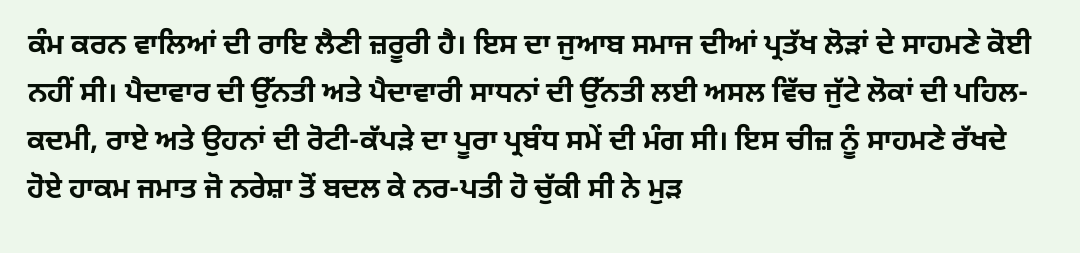ਕੰਮ ਕਰਨ ਵਾਲਿਆਂ ਦੀ ਰਾਇ ਲੈਣੀ ਜ਼ਰੂਰੀ ਹੈ। ਇਸ ਦਾ ਜੁਆਬ ਸਮਾਜ ਦੀਆਂ ਪ੍ਰਤੱਖ ਲੋੜਾਂ ਦੇ ਸਾਹਮਣੇ ਕੋਈ ਨਹੀਂ ਸੀ। ਪੈਦਾਵਾਰ ਦੀ ਉੱਨਤੀ ਅਤੇ ਪੈਦਾਵਾਰੀ ਸਾਧਨਾਂ ਦੀ ਉੱਨਤੀ ਲਈ ਅਸਲ ਵਿੱਚ ਜੁੱਟੇ ਲੋਕਾਂ ਦੀ ਪਹਿਲ-ਕਦਮੀ, ਰਾਏ ਅਤੇ ਉਹਨਾਂ ਦੀ ਰੋਟੀ-ਕੱਪੜੇ ਦਾ ਪੂਰਾ ਪ੍ਰਬੰਧ ਸਮੇਂ ਦੀ ਮੰਗ ਸੀ। ਇਸ ਚੀਜ਼ ਨੂੰ ਸਾਹਮਣੇ ਰੱਖਦੇ ਹੋਏ ਹਾਕਮ ਜਮਾਤ ਜੋ ਨਰੇਸ਼ਾ ਤੋਂ ਬਦਲ ਕੇ ਨਰ-ਪਤੀ ਹੋ ਚੁੱਕੀ ਸੀ ਨੇ ਮੁੜ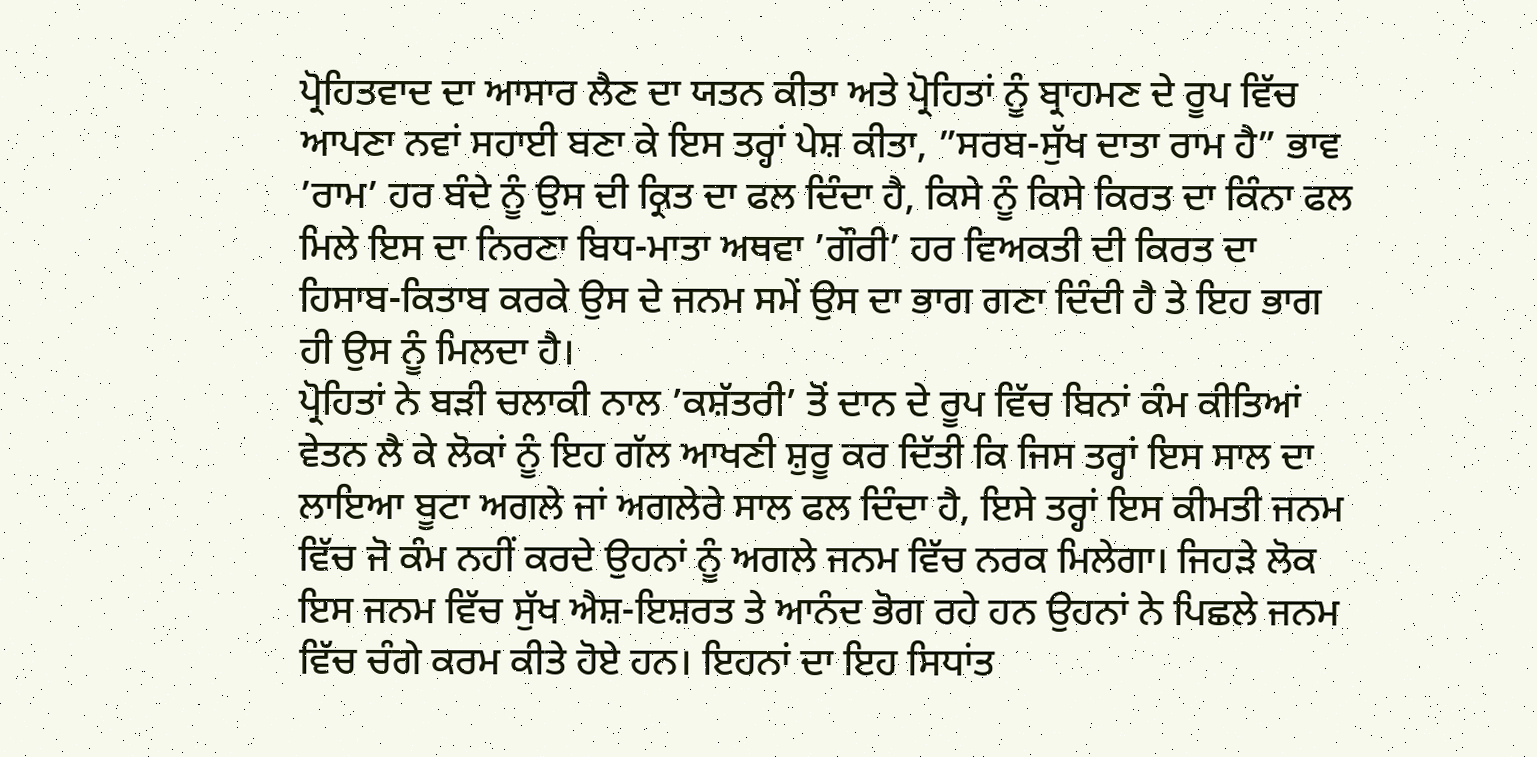ਪ੍ਰੋਹਿਤਵਾਦ ਦਾ ਆਸਾਰ ਲੈਣ ਦਾ ਯਤਨ ਕੀਤਾ ਅਤੇ ਪ੍ਰੋਹਿਤਾਂ ਨੂੰ ਬ੍ਰਾਹਮਣ ਦੇ ਰੂਪ ਵਿੱਚ ਆਪਣਾ ਨਵਾਂ ਸਹਾਈ ਬਣਾ ਕੇ ਇਸ ਤਰ੍ਹਾਂ ਪੇਸ਼ ਕੀਤਾ, ”ਸਰਬ-ਸੁੱਖ ਦਾਤਾ ਰਾਮ ਹੈ” ਭਾਵ ’ਰਾਮ’ ਹਰ ਬੰਦੇ ਨੂੰ ਉਸ ਦੀ ਕ੍ਰਿਤ ਦਾ ਫਲ ਦਿੰਦਾ ਹੈ, ਕਿਸੇ ਨੂੰ ਕਿਸੇ ਕਿਰਤ ਦਾ ਕਿੰਨਾ ਫਲ ਮਿਲੇ ਇਸ ਦਾ ਨਿਰਣਾ ਬਿਧ-ਮਾਤਾ ਅਥਵਾ ’ਗੌਰੀ’ ਹਰ ਵਿਅਕਤੀ ਦੀ ਕਿਰਤ ਦਾ ਹਿਸਾਬ-ਕਿਤਾਬ ਕਰਕੇ ਉਸ ਦੇ ਜਨਮ ਸਮੇਂ ਉਸ ਦਾ ਭਾਗ ਗਣਾ ਦਿੰਦੀ ਹੈ ਤੇ ਇਹ ਭਾਗ ਹੀ ਉਸ ਨੂੰ ਮਿਲਦਾ ਹੈ।
ਪ੍ਰੋਹਿਤਾਂ ਨੇ ਬੜੀ ਚਲਾਕੀ ਨਾਲ ’ਕਸ਼ੱਤਰੀ’ ਤੋਂ ਦਾਨ ਦੇ ਰੂਪ ਵਿੱਚ ਬਿਨਾਂ ਕੰਮ ਕੀਤਿਆਂ ਵੇਤਨ ਲੈ ਕੇ ਲੋਕਾਂ ਨੂੰ ਇਹ ਗੱਲ ਆਖਣੀ ਸ਼ੁਰੂ ਕਰ ਦਿੱਤੀ ਕਿ ਜਿਸ ਤਰ੍ਹਾਂ ਇਸ ਸਾਲ ਦਾ ਲਾਇਆ ਬੂਟਾ ਅਗਲੇ ਜਾਂ ਅਗਲੇਰੇ ਸਾਲ ਫਲ ਦਿੰਦਾ ਹੈ, ਇਸੇ ਤਰ੍ਹਾਂ ਇਸ ਕੀਮਤੀ ਜਨਮ ਵਿੱਚ ਜੋ ਕੰਮ ਨਹੀਂ ਕਰਦੇ ਉਹਨਾਂ ਨੂੰ ਅਗਲੇ ਜਨਮ ਵਿੱਚ ਨਰਕ ਮਿਲੇਗਾ। ਜਿਹੜੇ ਲੋਕ ਇਸ ਜਨਮ ਵਿੱਚ ਸੁੱਖ ਐਸ਼-ਇਸ਼ਰਤ ਤੇ ਆਨੰਦ ਭੋਗ ਰਹੇ ਹਨ ਉਹਨਾਂ ਨੇ ਪਿਛਲੇ ਜਨਮ ਵਿੱਚ ਚੰਗੇ ਕਰਮ ਕੀਤੇ ਹੋਏ ਹਨ। ਇਹਨਾਂ ਦਾ ਇਹ ਸਿਧਾਂਤ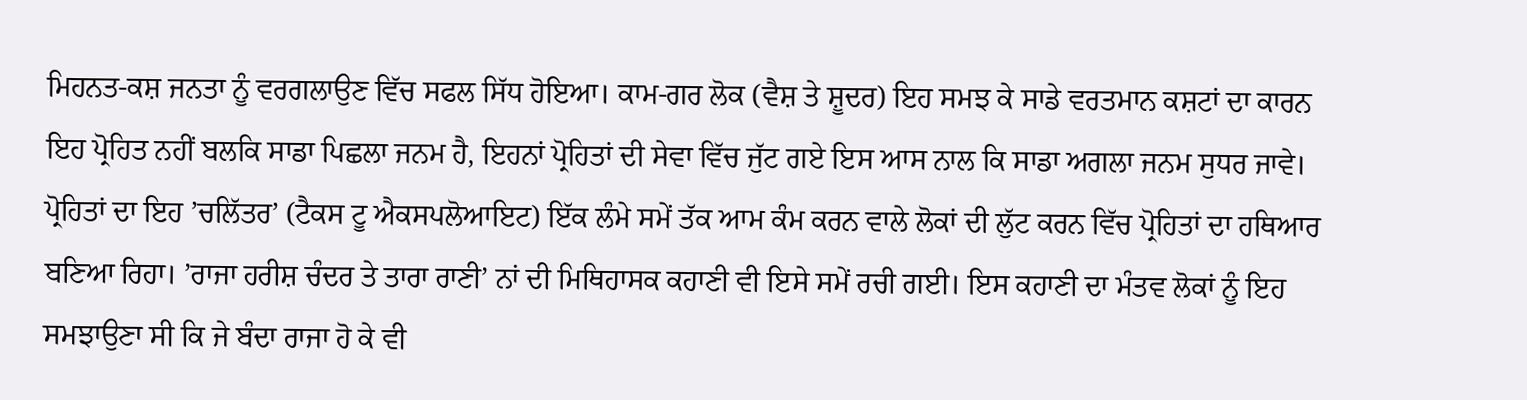ਮਿਹਨਤ-ਕਸ਼ ਜਨਤਾ ਨੂੰ ਵਰਗਲਾਉਣ ਵਿੱਚ ਸਫਲ ਸਿੱਧ ਹੋਇਆ। ਕਾਮ-ਗਰ ਲੋਕ (ਵੈਸ਼ ਤੇ ਸ਼ੂਦਰ) ਇਹ ਸਮਝ ਕੇ ਸਾਡੇ ਵਰਤਮਾਨ ਕਸ਼ਟਾਂ ਦਾ ਕਾਰਨ ਇਹ ਪ੍ਰੋਹਿਤ ਨਹੀਂ ਬਲਕਿ ਸਾਡਾ ਪਿਛਲਾ ਜਨਮ ਹੈ, ਇਹਨਾਂ ਪ੍ਰੋਹਿਤਾਂ ਦੀ ਸੇਵਾ ਵਿੱਚ ਜੁੱਟ ਗਏ ਇਸ ਆਸ ਨਾਲ ਕਿ ਸਾਡਾ ਅਗਲਾ ਜਨਮ ਸੁਧਰ ਜਾਵੇ। ਪ੍ਰੋਹਿਤਾਂ ਦਾ ਇਹ ’ਚਲਿੱਤਰ’ (ਟੈਕਸ ਟੂ ਐਕਸਪਲੋਆਇਟ) ਇੱਕ ਲੰਮੇ ਸਮੇਂ ਤੱਕ ਆਮ ਕੰਮ ਕਰਨ ਵਾਲੇ ਲੋਕਾਂ ਦੀ ਲੁੱਟ ਕਰਨ ਵਿੱਚ ਪ੍ਰੋਹਿਤਾਂ ਦਾ ਹਥਿਆਰ ਬਣਿਆ ਰਿਹਾ। ’ਰਾਜਾ ਹਰੀਸ਼ ਚੰਦਰ ਤੇ ਤਾਰਾ ਰਾਣੀ’ ਨਾਂ ਦੀ ਮਿਥਿਹਾਸਕ ਕਹਾਣੀ ਵੀ ਇਸੇ ਸਮੇਂ ਰਚੀ ਗਈ। ਇਸ ਕਹਾਣੀ ਦਾ ਮੰਤਵ ਲੋਕਾਂ ਨੂੰ ਇਹ ਸਮਝਾਉਣਾ ਸੀ ਕਿ ਜੇ ਬੰਦਾ ਰਾਜਾ ਹੋ ਕੇ ਵੀ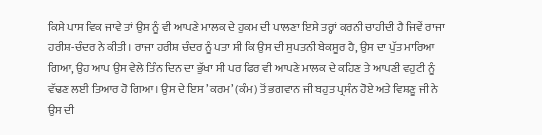ਕਿਸੇ ਪਾਸ ਵਿਕ ਜਾਵੇ ਤਾਂ ਉਸ ਨੂੰ ਵੀ ਆਪਣੇ ਮਾਲਕ ਦੇ ਹੁਕਮ ਦੀ ਪਾਲਣਾ ਇਸੇ ਤਰ੍ਹਾਂ ਕਰਨੀ ਚਾਹੀਦੀ ਹੈ ਜਿਵੇਂ ਰਾਜਾ ਹਰੀਸ਼-ਚੰਦਰ ਨੇ ਕੀਤੀ। ਰਾਜਾ ਹਰੀਸ਼ ਚੰਦਰ ਨੂੰ ਪਤਾ ਸੀ ਕਿ ਉਸ ਦੀ ਸੁਪਤਨੀ ਬੇਕਸੂਰ ਹੈ, ਉਸ ਦਾ ਪੁੱਤ ਮਾਰਿਆ ਗਿਆ, ਉਹ ਆਪ ਉਸ ਵੇਲੇ ਤਿੰਨ ਦਿਨ ਦਾ ਭੁੱਖਾ ਸੀ ਪਰ ਫਿਰ ਵੀ ਆਪਣੇ ਮਾਲਕ ਦੇ ਕਹਿਣ ਤੇ ਆਪਣੀ ਵਹੁਟੀ ਨੂੰ ਵੱਢਣ ਲਈ ਤਿਆਰ ਹੋ ਗਿਆ। ਉਸ ਦੇ ਇਸ ’ਕਰਮ’ (ਕੰਮ) ਤੋਂ ਭਗਵਾਨ ਜੀ ਬਹੁਤ ਪ੍ਰਸੰਨ ਹੋਏ ਅਤੇ ਵਿਸ਼ਣੂ ਜੀ ਨੇ ਉਸ ਦੀ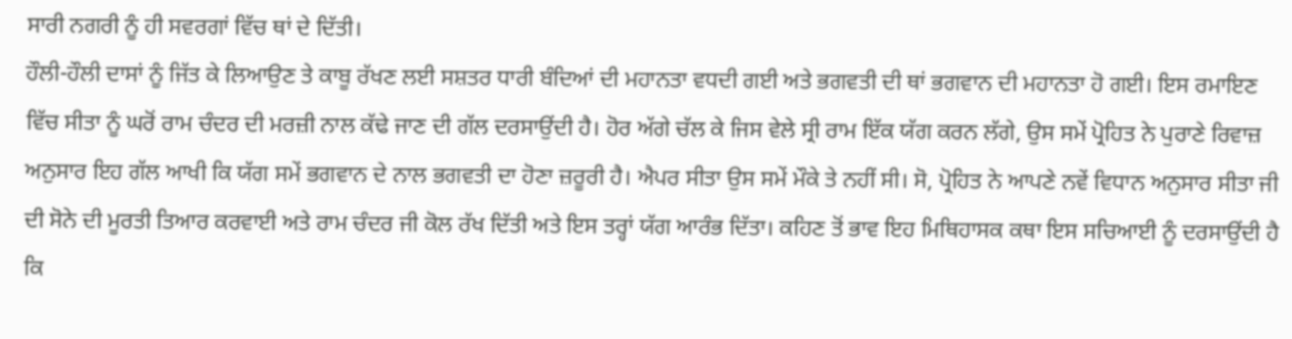ਸਾਰੀ ਨਗਰੀ ਨੂੰ ਹੀ ਸਵਰਗਾਂ ਵਿੱਚ ਥਾਂ ਦੇ ਦਿੱਤੀ।
ਹੌਲੀ-ਹੌਲੀ ਦਾਸਾਂ ਨੂੰ ਜਿੱਤ ਕੇ ਲਿਆਉਣ ਤੇ ਕਾਬੂ ਰੱਖਣ ਲਈ ਸਸ਼ਤਰ ਧਾਰੀ ਬੰਦਿਆਂ ਦੀ ਮਹਾਨਤਾ ਵਧਦੀ ਗਈ ਅਤੇ ਭਗਵਤੀ ਦੀ ਥਾਂ ਭਗਵਾਨ ਦੀ ਮਹਾਨਤਾ ਹੋ ਗਈ। ਇਸ ਰਮਾਇਣ ਵਿੱਚ ਸੀਤਾ ਨੂੰ ਘਰੋਂ ਰਾਮ ਚੰਦਰ ਦੀ ਮਰਜ਼ੀ ਨਾਲ ਕੱਢੇ ਜਾਣ ਦੀ ਗੱਲ ਦਰਸਾਉਂਦੀ ਹੈ। ਹੋਰ ਅੱਗੇ ਚੱਲ ਕੇ ਜਿਸ ਵੇਲੇ ਸ੍ਰੀ ਰਾਮ ਇੱਕ ਯੱਗ ਕਰਨ ਲੱਗੇ, ਉਸ ਸਮੇਂ ਪ੍ਰੋਹਿਤ ਨੇ ਪੁਰਾਣੇ ਰਿਵਾਜ਼ ਅਨੁਸਾਰ ਇਹ ਗੱਲ ਆਖੀ ਕਿ ਯੱਗ ਸਮੇਂ ਭਗਵਾਨ ਦੇ ਨਾਲ ਭਗਵਤੀ ਦਾ ਹੋਣਾ ਜ਼ਰੂਰੀ ਹੈ। ਐਪਰ ਸੀਤਾ ਉਸ ਸਮੇਂ ਮੌਕੇ ਤੇ ਨਹੀਂ ਸੀ। ਸੋ, ਪ੍ਰੋਹਿਤ ਨੇ ਆਪਣੇ ਨਵੇਂ ਵਿਧਾਨ ਅਨੁਸਾਰ ਸੀਤਾ ਜੀ ਦੀ ਸੋਨੇ ਦੀ ਮੂਰਤੀ ਤਿਆਰ ਕਰਵਾਈ ਅਤੇ ਰਾਮ ਚੰਦਰ ਜੀ ਕੋਲ ਰੱਖ ਦਿੱਤੀ ਅਤੇ ਇਸ ਤਰ੍ਹਾਂ ਯੱਗ ਆਰੰਭ ਦਿੱਤਾ। ਕਹਿਣ ਤੋਂ ਭਾਵ ਇਹ ਮਿਥਿਹਾਸਕ ਕਥਾ ਇਸ ਸਚਿਆਈ ਨੂੰ ਦਰਸਾਉਂਦੀ ਹੈ ਕਿ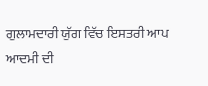ਗੁਲਾਮਦਾਰੀ ਯੁੱਗ ਵਿੱਚ ਇਸਤਰੀ ਆਪ ਆਦਮੀ ਦੀ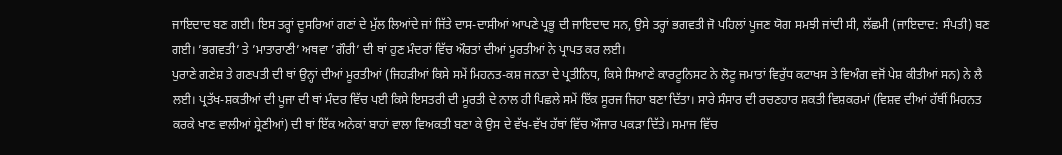ਜਾਇਦਾਦ ਬਣ ਗਈ। ਇਸ ਤਰ੍ਹਾਂ ਦੂਸਰਿਆਂ ਗਣਾਂ ਦੇ ਮੁੱਲ ਲਿਆਂਦੇ ਜਾਂ ਜਿੱਤੇ ਦਾਸ-ਦਾਸੀਆਂ ਆਪਣੇ ਪ੍ਰਭੂ ਦੀ ਜਾਇਦਾਦ ਸਨ, ਉਸੇ ਤਰ੍ਹਾਂ ਭਗਵਤੀ ਜੋ ਪਹਿਲਾਂ ਪੂਜਣ ਯੋਗ ਸਮਝੀ ਜਾਂਦੀ ਸੀ, ਲੱਛਮੀ (ਜਾਇਦਾਦ: ਸੰਪਤੀ) ਬਣ ਗਈ। ’ਭਗਵਤੀ’ ਤੇ ’ਮਾਤਾਰਾਣੀ’ ਅਥਵਾ ’ਗੌਰੀ’ ਦੀ ਥਾਂ ਹੁਣ ਮੰਦਰਾਂ ਵਿੱਚ ਔਰਤਾਂ ਦੀਆਂ ਮੂਰਤੀਆਂ ਨੇ ਪ੍ਰਾਪਤ ਕਰ ਲਈ।
ਪੁਰਾਣੇ ਗਣੇਸ਼ ਤੇ ਗਣਪਤੀ ਦੀ ਥਾਂ ਉਨ੍ਹਾਂ ਦੀਆਂ ਮੂਰਤੀਆਂ (ਜਿਹੜੀਆਂ ਕਿਸੇ ਸਮੇਂ ਮਿਹਨਤ-ਕਸ਼ ਜਨਤਾ ਦੇ ਪ੍ਰਤੀਨਿਧ, ਕਿਸੇ ਸਿਆਣੇ ਕਾਰਟੂਨਿਸਟ ਨੇ ਲੋਟੂ ਜਮਾਤਾਂ ਵਿਰੁੱਧ ਕਟਾਖਸ ਤੇ ਵਿਅੰਗ ਵਜੋਂ ਪੇਸ਼ ਕੀਤੀਆਂ ਸਨ) ਨੇ ਲੈ ਲਈ। ਪ੍ਰਤੱਖ-ਸ਼ਕਤੀਆਂ ਦੀ ਪੂਜਾ ਦੀ ਥਾਂ ਮੰਦਰ ਵਿੱਚ ਪਈ ਕਿਸੇ ਇਸਤਰੀ ਦੀ ਮੂਰਤੀ ਦੇ ਨਾਲ ਹੀ ਪਿਛਲੇ ਸਮੇਂ ਇੱਕ ਸੂਰਜ ਜਿਹਾ ਬਣਾ ਦਿੱਤਾ। ਸਾਰੇ ਸੰਸਾਰ ਦੀ ਰਚਣਹਾਰ ਸ਼ਕਤੀ ਵਿਸ਼ਕਰਮਾਂ (ਵਿਸ਼ਵ ਦੀਆਂ ਹੱਥੀਂ ਮਿਹਨਤ ਕਰਕੇ ਖਾਣ ਵਾਲੀਆਂ ਸ਼੍ਰੇਣੀਆਂ) ਦੀ ਥਾਂ ਇੱਕ ਅਨੇਕਾਂ ਬਾਹਾਂ ਵਾਲਾ ਵਿਅਕਤੀ ਬਣਾ ਕੇ ਉਸ ਦੇ ਵੱਖ-ਵੱਖ ਹੱਥਾਂ ਵਿੱਚ ਔਜਾਰ ਪਕੜਾ ਦਿੱਤੇ। ਸਮਾਜ ਵਿੱਚ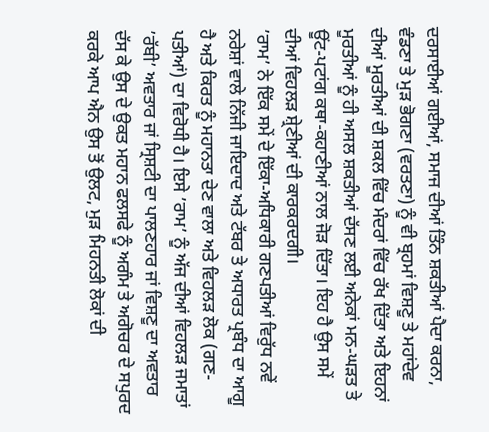ਦਰਸਾਈਆਂ ਗਈਆਂ, ਸਮਾਜ ਦੀਆਂ ਤਿੰਨ ਸ਼ਕਤੀਆਂ ਪੈਦਾ ਕਰਨਾ, ਵੰਡਣਾ ਤੇ ਮੁੜ ਭੋਗਣਾ (ਵਰਤਣਾ) ਨੂੰ ਵੀ ਬ੍ਰਹਮਾਂ ਵਿਸ਼ਣੂ ਤੇ ਮਹਾਂਦੇਵ ਦੀਆਂ ਮੂਰਤੀਆਂ ਦੀ ਸ਼ਕਲ ਵਿੱਚ ਮੰਦਰਾਂ ਵਿੱਚ ਰੱਖ ਦਿੱਤਾ ਅਤੇ ਇਹਨਾਂ ਮੂਰਤੀਆਂ ਨੂੰ ਹੀ ਅਸਲ ਸ਼ਕਤੀਆਂ ਦੱਸਣ ਲਈ ਅਨੇਕਾਂ ਮਨ-ਘੜਤ ਤੇ ਊਂਟ-ਪਟਾਂਗ ਕਥਾ-ਕਹਾਣੀਆਂ ਨਾਲ ਜੋੜ ਦਿੱਤਾ। ਇਹ ਹੈ ਉਸ ਸਮੇਂ ਦੀਆਂ ਵਿਹਲੜ ਸ਼੍ਰੇਣੀਆਂ ਦੀ ਕਾਰਕਰਦਗੀ।
’ਰਾਮ’ ਨੇ ਇੱਕ ਸਮੇਂ ਦੇ ਇੱਕਾ-ਅਧਿਕਾਰੀ ਗਣਪਤੀਆਂ ਵਿਰੁੱਧ ਨਵੇਂ ਨਰੇਸ਼ਾਂ ਵਾਲੇ ਨਿੱਜੀ ਜਾਇਦਾਦ ਅਤੇ ਟੱਬਰ ਤੇ ਅਧਾਰਤ ਪ੍ਰਬੰਧ ਦਾ ਆਗੂ ਹੈ ਅਤੇ ਕਿਰਤ ਨੂੰ ਮਹਾਨਤਾ ਦੇਣ ਵਾਲਾ ਅਤੇ ਵਿਹਲੜ ਲੋਕ (ਗਣ-ਪਤੀਆਂ) ਦਾ ਵਿਰੋਧੀ ਹੈ। ਇਸੇ ’ਰਾਮ’ ਨੂੰ ਅੱਜ ਦੀਆਂ ਵਿਹਲੜ ਜਮਾਤਾਂ ’ਰੱਬੀ’ ਅਵਤਾਰ ਜਾਂ ਸ੍ਰਿਸ਼ਟੀ ਦਾ ਪਾਲਣਹਾਰ ਜਾਂ ਵਿਸ਼ਣੂ ਦਾ ਅਵਤਾਰ ਦੱਸ ਕੇ ਉਸ ਦੇ ਉਕਤ ਮਹਾਨ ਫਲਸਫੇ ਨੂੰ ਅਗੰਮ ਤੇ ਅਗੋਚਰ ਦੇ ਸਪੁਰਦ ਕਰਕੇ ਆਪ ਐਨ ਉਸ ਤੋਂ ਉਲਟ, ਮੁੜ ਮਿਹਨਤੀ ਲੋਕਾਂ ਦੀ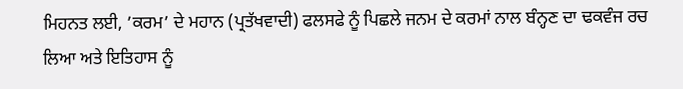ਮਿਹਨਤ ਲਈ, ’ਕਰਮ’ ਦੇ ਮਹਾਨ (ਪ੍ਰਤੱਖਵਾਦੀ) ਫਲਸਫੇ ਨੂੰ ਪਿਛਲੇ ਜਨਮ ਦੇ ਕਰਮਾਂ ਨਾਲ ਬੰਨ੍ਹਣ ਦਾ ਢਕਵੰਜ ਰਚ ਲਿਆ ਅਤੇ ਇਤਿਹਾਸ ਨੂੰ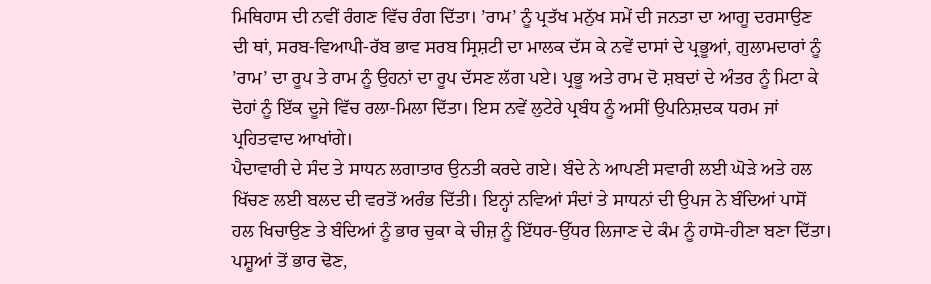ਮਿਥਿਹਾਸ ਦੀ ਨਵੀਂ ਰੰਗਣ ਵਿੱਚ ਰੰਗ ਦਿੱਤਾ। ’ਰਾਮ’ ਨੂੰ ਪ੍ਰਤੱਖ ਮਨੁੱਖ ਸਮੇਂ ਦੀ ਜਨਤਾ ਦਾ ਆਗੂ ਦਰਸਾਉਣ ਦੀ ਥਾਂ, ਸਰਬ-ਵਿਆਪੀ-ਰੱਬ ਭਾਵ ਸਰਬ ਸ੍ਰਿਸ਼ਟੀ ਦਾ ਮਾਲਕ ਦੱਸ ਕੇ ਨਵੇਂ ਦਾਸਾਂ ਦੇ ਪ੍ਰਭੂਆਂ, ਗੁਲਾਮਦਾਰਾਂ ਨੂੰ ’ਰਾਮ’ ਦਾ ਰੂਪ ਤੇ ਰਾਮ ਨੂੰ ਉਹਨਾਂ ਦਾ ਰੂਪ ਦੱਸਣ ਲੱਗ ਪਏ। ਪ੍ਰਭੂ ਅਤੇ ਰਾਮ ਦੋ ਸ਼ਬਦਾਂ ਦੇ ਅੰਤਰ ਨੂੰ ਮਿਟਾ ਕੇ ਦੋਹਾਂ ਨੂੰ ਇੱਕ ਦੂਜੇ ਵਿੱਚ ਰਲਾ-ਮਿਲਾ ਦਿੱਤਾ। ਇਸ ਨਵੇਂ ਲੁਟੇਰੇ ਪ੍ਰਬੰਧ ਨੂੰ ਅਸੀਂ ਉਪਨਿਸ਼ਦਕ ਧਰਮ ਜਾਂ ਪ੍ਰਹਿਤਵਾਦ ਆਖਾਂਗੇ।
ਪੈਦਾਵਾਰੀ ਦੇ ਸੰਦ ਤੇ ਸਾਧਨ ਲਗਾਤਾਰ ਉਨਤੀ ਕਰਦੇ ਗਏ। ਬੰਦੇ ਨੇ ਆਪਣੀ ਸਵਾਰੀ ਲਈ ਘੋੜੇ ਅਤੇ ਹਲ ਖਿੱਚਣ ਲਈ ਬਲਦ ਦੀ ਵਰਤੋਂ ਅਰੰਭ ਦਿੱਤੀ। ਇਨ੍ਹਾਂ ਨਵਿਆਂ ਸੰਦਾਂ ਤੇ ਸਾਧਨਾਂ ਦੀ ਉਪਜ ਨੇ ਬੰਦਿਆਂ ਪਾਸੋਂ ਹਲ ਖਿਚਾਉਣ ਤੇ ਬੰਦਿਆਂ ਨੂੰ ਭਾਰ ਚੁਕਾ ਕੇ ਚੀਜ਼ ਨੂੰ ਇੱਧਰ-ਉੱਧਰ ਲਿਜਾਣ ਦੇ ਕੰਮ ਨੂੰ ਹਾਸੋ-ਹੀਣਾ ਬਣਾ ਦਿੱਤਾ। ਪਸ਼ੂਆਂ ਤੋਂ ਭਾਰ ਢੋਣ,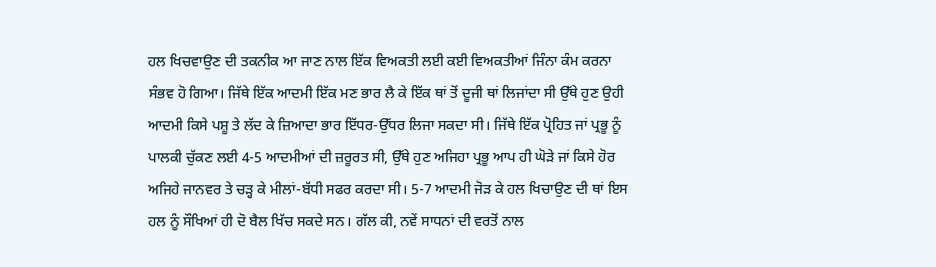ਹਲ ਖਿਚਵਾਉਣ ਦੀ ਤਕਨੀਕ ਆ ਜਾਣ ਨਾਲ ਇੱਕ ਵਿਅਕਤੀ ਲਈ ਕਈ ਵਿਅਕਤੀਆਂ ਜਿੰਨਾ ਕੰਮ ਕਰਨਾ ਸੰਭਵ ਹੋ ਗਿਆ। ਜਿੱਥੇ ਇੱਕ ਆਦਮੀ ਇੱਕ ਮਣ ਭਾਰ ਲੈ ਕੇ ਇੱਕ ਥਾਂ ਤੋਂ ਦੂਜੀ ਥਾਂ ਲਿਜਾਂਦਾ ਸੀ ਉੱਥੇ ਹੁਣ ਉਹੀ ਆਦਮੀ ਕਿਸੇ ਪਸ਼ੂ ਤੇ ਲੱਦ ਕੇ ਜ਼ਿਆਦਾ ਭਾਰ ਇੱਧਰ-ਉੱਧਰ ਲਿਜਾ ਸਕਦਾ ਸੀ। ਜਿੱਥੇ ਇੱਕ ਪ੍ਰੋਹਿਤ ਜਾਂ ਪ੍ਰਭੂ ਨੂੰ ਪਾਲਕੀ ਚੁੱਕਣ ਲਈ 4-5 ਆਦਮੀਆਂ ਦੀ ਜ਼ਰੂਰਤ ਸੀ, ਉੱਥੇ ਹੁਣ ਅਜਿਹਾ ਪ੍ਰਭੂ ਆਪ ਹੀ ਘੋੜੇ ਜਾਂ ਕਿਸੇ ਹੋਰ ਅਜਿਹੇ ਜਾਨਵਰ ਤੇ ਚੜ੍ਹ ਕੇ ਮੀਲਾਂ-ਬੱਧੀ ਸਫਰ ਕਰਦਾ ਸੀ। 5-7 ਆਦਮੀ ਜੋੜ ਕੇ ਹਲ ਖਿਚਾਉਣ ਦੀ ਥਾਂ ਇਸ ਹਲ ਨੂੰ ਸੌਖਿਆਂ ਹੀ ਦੋ ਬੈਲ ਖਿੱਚ ਸਕਦੇ ਸਨ। ਗੱਲ ਕੀ, ਨਵੇਂ ਸਾਧਨਾਂ ਦੀ ਵਰਤੋਂ ਨਾਲ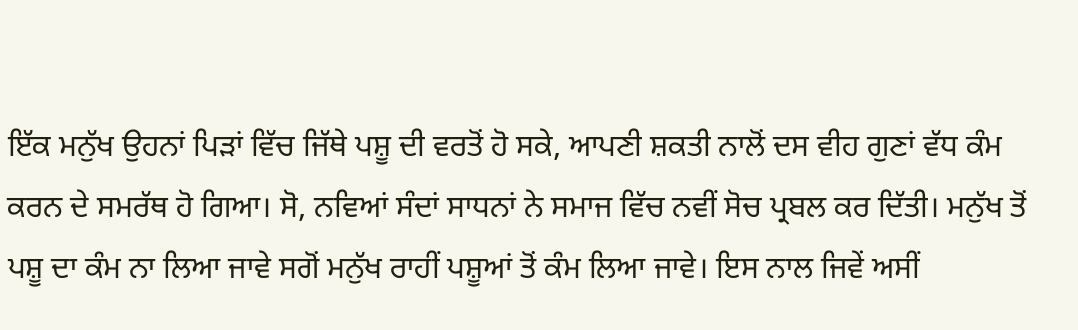ਇੱਕ ਮਨੁੱਖ ਉਹਨਾਂ ਪਿੜਾਂ ਵਿੱਚ ਜਿੱਥੇ ਪਸ਼ੂ ਦੀ ਵਰਤੋਂ ਹੋ ਸਕੇ, ਆਪਣੀ ਸ਼ਕਤੀ ਨਾਲੋਂ ਦਸ ਵੀਹ ਗੁਣਾਂ ਵੱਧ ਕੰਮ ਕਰਨ ਦੇ ਸਮਰੱਥ ਹੋ ਗਿਆ। ਸੋ, ਨਵਿਆਂ ਸੰਦਾਂ ਸਾਧਨਾਂ ਨੇ ਸਮਾਜ ਵਿੱਚ ਨਵੀਂ ਸੋਚ ਪ੍ਰਬਲ ਕਰ ਦਿੱਤੀ। ਮਨੁੱਖ ਤੋਂ ਪਸ਼ੂ ਦਾ ਕੰਮ ਨਾ ਲਿਆ ਜਾਵੇ ਸਗੋਂ ਮਨੁੱਖ ਰਾਹੀਂ ਪਸ਼ੂਆਂ ਤੋਂ ਕੰਮ ਲਿਆ ਜਾਵੇ। ਇਸ ਨਾਲ ਜਿਵੇਂ ਅਸੀਂ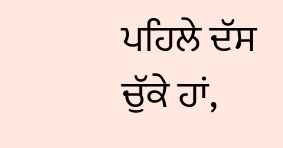ਪਹਿਲੇ ਦੱਸ ਚੁੱਕੇ ਹਾਂ,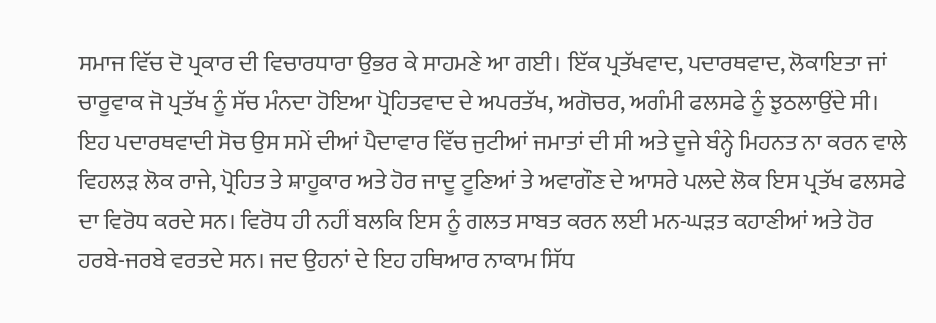ਸਮਾਜ ਵਿੱਚ ਦੋ ਪ੍ਰਕਾਰ ਦੀ ਵਿਚਾਰਧਾਰਾ ਉਭਰ ਕੇ ਸਾਹਮਣੇ ਆ ਗਈ। ਇੱਕ ਪ੍ਰਤੱਖਵਾਦ, ਪਦਾਰਥਵਾਦ, ਲੋਕਾਇਤਾ ਜਾਂ ਚਾਰੂਵਾਕ ਜੋ ਪ੍ਰਤੱਖ ਨੂੰ ਸੱਚ ਮੰਨਦਾ ਹੋਇਆ ਪ੍ਰੋਹਿਤਵਾਦ ਦੇ ਅਪਰਤੱਖ, ਅਗੋਚਰ, ਅਗੰਮੀ ਫਲਸਫੇ ਨੂੰ ਝੁਠਲਾਉਂਦੇ ਸੀ।
ਇਹ ਪਦਾਰਥਵਾਦੀ ਸੋਚ ਉਸ ਸਮੇਂ ਦੀਆਂ ਪੈਦਾਵਾਰ ਵਿੱਚ ਜੁਟੀਆਂ ਜਮਾਤਾਂ ਦੀ ਸੀ ਅਤੇ ਦੂਜੇ ਬੰਨ੍ਹੇ ਮਿਹਨਤ ਨਾ ਕਰਨ ਵਾਲੇ ਵਿਹਲੜ ਲੋਕ ਰਾਜੇ, ਪ੍ਰੋਹਿਤ ਤੇ ਸ਼ਾਹੂਕਾਰ ਅਤੇ ਹੋਰ ਜਾਦੂ ਟੂਣਿਆਂ ਤੇ ਅਵਾਗੌਣ ਦੇ ਆਸਰੇ ਪਲਦੇ ਲੋਕ ਇਸ ਪ੍ਰਤੱਖ ਫਲਸਫੇ ਦਾ ਵਿਰੋਧ ਕਰਦੇ ਸਨ। ਵਿਰੋਧ ਹੀ ਨਹੀਂ ਬਲਕਿ ਇਸ ਨੂੰ ਗਲਤ ਸਾਬਤ ਕਰਨ ਲਈ ਮਨ-ਘੜਤ ਕਹਾਣੀਆਂ ਅਤੇ ਹੋਰ ਹਰਬੇ-ਜਰਬੇ ਵਰਤਦੇ ਸਨ। ਜਦ ਉਹਨਾਂ ਦੇ ਇਹ ਹਥਿਆਰ ਨਾਕਾਮ ਸਿੱਧ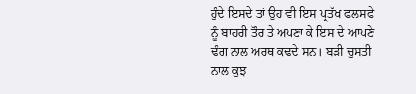ਹੁੰਦੇ ਇਸਦੇ ਤਾਂ ਉਹ ਵੀ ਇਸ ਪ੍ਰਤੱਖ ਫਲਸਫੇ ਨੂੰ ਬਾਹਰੀ ਤੌਰ ਤੇ ਅਪਣਾ ਕੇ ਇਸ ਦੇ ਆਪਣੇ ਢੰਗ ਨਾਲ ਅਰਥ ਕਢਦੇ ਸਨ। ਬੜੀ ਚੁਸਤੀ ਨਾਲ ਕੁਝ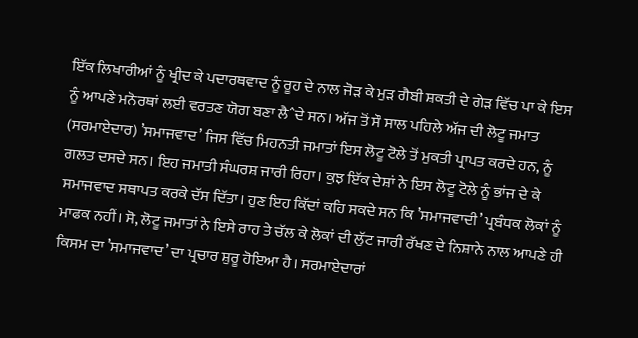ਇੱਕ ਲਿਖਾਰੀਆਂ ਨੂੰ ਖ੍ਰੀਦ ਕੇ ਪਦਾਰਥਵਾਦ ਨੂੰ ਰੂਹ ਦੇ ਨਾਲ ਜੋੜ ਕੇ ਮੁੜ ਗੈਬੀ ਸ਼ਕਤੀ ਦੇ ਗੇੜ ਵਿੱਚ ਪਾ ਕੇ ਇਸ ਨੂੰ ਆਪਣੇ ਮਨੋਰਥਾਂ ਲਈ ਵਰਤਣ ਯੋਗ ਬਣਾ ਲੈˆਦੇ ਸਨ। ਅੱਜ ਤੋਂ ਸੌ ਸਾਲ ਪਹਿਲੇ ਅੱਜ ਦੀ ਲੋਟੂ ਜਮਾਤ (ਸਰਮਾਏਦਾਰ) ’ਸਮਾਜਵਾਦ’ ਜਿਸ ਵਿੱਚ ਮਿਹਨਤੀ ਜਮਾਤਾਂ ਇਸ ਲੋਟੂ ਟੋਲੇ ਤੋਂ ਮੁਕਤੀ ਪ੍ਰਾਪਤ ਕਰਦੇ ਹਨ, ਨੂੰ ਗਲਤ ਦਸਦੇ ਸਨ। ਇਹ ਜਮਾਤੀ ਸੰਘਰਸ਼ ਜਾਰੀ ਰਿਹਾ। ਕੁਝ ਇੱਕ ਦੇਸ਼ਾਂ ਨੇ ਇਸ ਲੋਟੂ ਟੋਲੇ ਨੂੰ ਭਾਂਜ ਦੇ ਕੇ ਸਮਾਜਵਾਦ ਸਥਾਪਤ ਕਰਕੇ ਦੱਸ ਦਿੱਤਾ। ਹੁਣ ਇਹ ਕਿੱਦਾਂ ਕਹਿ ਸਕਦੇ ਸਨ ਕਿ ’ਸਮਾਜਵਾਦੀ’ ਪ੍ਰਬੰਧਕ ਲੋਕਾਂ ਨੂੰ ਮਾਫਕ ਨਹੀਂ। ਸੋ, ਲੋਟੂ ਜਮਾਤਾਂ ਨੇ ਇਸੇ ਰਾਹ ਤੇ ਚੱਲ ਕੇ ਲੋਕਾਂ ਦੀ ਲੁੱਟ ਜਾਰੀ ਰੱਖਣ ਦੇ ਨਿਸ਼ਾਨੇ ਨਾਲ ਆਪਣੇ ਹੀ ਕਿਸਮ ਦਾ ’ਸਮਾਜਵਾਦ’ ਦਾ ਪ੍ਰਚਾਰ ਸ਼ੁਰੂ ਹੋਇਆ ਹੈ। ਸਰਮਾਏਦਾਰਾਂ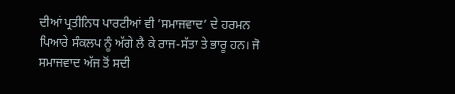ਦੀਆਂ ਪ੍ਰਤੀਨਿਧ ਪਾਰਟੀਆਂ ਵੀ ’ਸਮਾਜਵਾਦ’ ਦੇ ਹਰਮਨ ਪਿਆਰੇ ਸੰਕਲਪ ਨੂੰ ਅੱਗੇ ਲੈ ਕੇ ਰਾਜ-ਸੱਤਾ ਤੇ ਭਾਰੂ ਹਨ। ਜੋ ਸਮਾਜਵਾਦ ਅੱਜ ਤੋਂ ਸਦੀ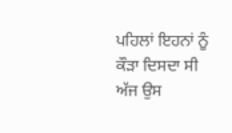ਪਹਿਲਾਂ ਇਹਨਾਂ ਨੂੰ ਕੌੜਾ ਦਿਸਦਾ ਸੀ ਅੱਜ ਉਸ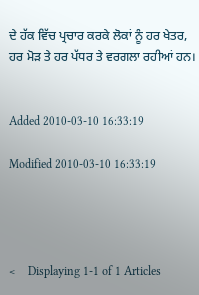ਦੇ ਹੱਕ ਵਿੱਚ ਪ੍ਰਚਾਰ ਕਰਕੇ ਲੋਕਾਂ ਨੂੰ ਹਰ ਖੇਤਰ, ਹਰ ਮੋੜ ਤੇ ਹਰ ਪੱਧਰ ਤੇ ਵਰਗਲਾ ਰਹੀਆਂ ਹਨ।


Added 2010-03-10 16:33:19

Modified 2010-03-10 16:33:19




<    Displaying 1-1 of 1 Articles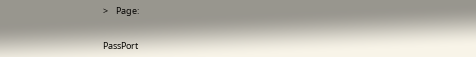>    Page:


PassPort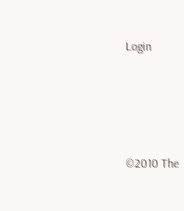Login




©2010 The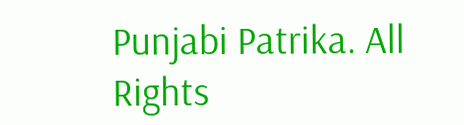Punjabi Patrika. All Rights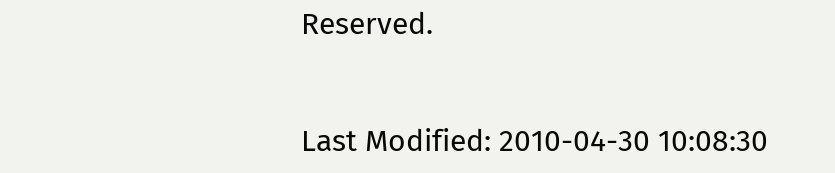Reserved.


Last Modified: 2010-04-30 10:08:30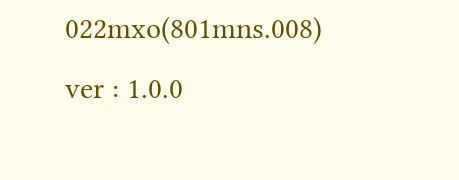022mxo(801mns.008)
ver : 1.0.0